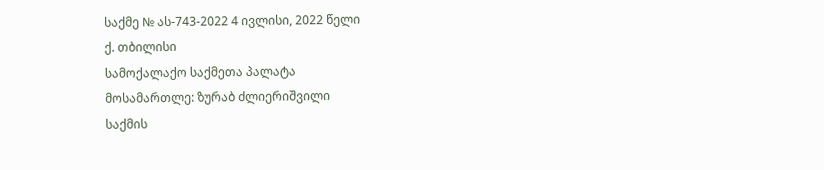საქმე № ას-743-2022 4 ივლისი, 2022 წელი
ქ. თბილისი
სამოქალაქო საქმეთა პალატა
მოსამართლე: ზურაბ ძლიერიშვილი
საქმის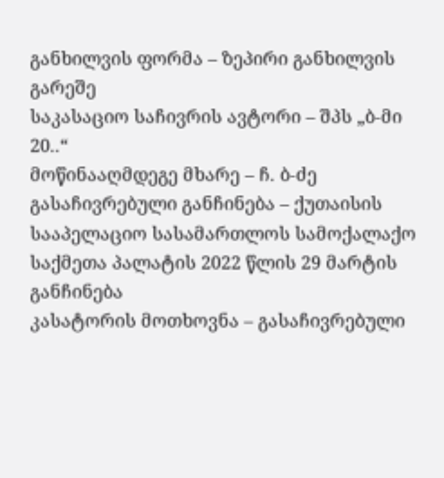განხილვის ფორმა – ზეპირი განხილვის გარეშე
საკასაციო საჩივრის ავტორი – შპს „ბ-მი 20..“
მოწინააღმდეგე მხარე – ჩ. ბ-ძე
გასაჩივრებული განჩინება – ქუთაისის სააპელაციო სასამართლოს სამოქალაქო საქმეთა პალატის 2022 წლის 29 მარტის განჩინება
კასატორის მოთხოვნა – გასაჩივრებული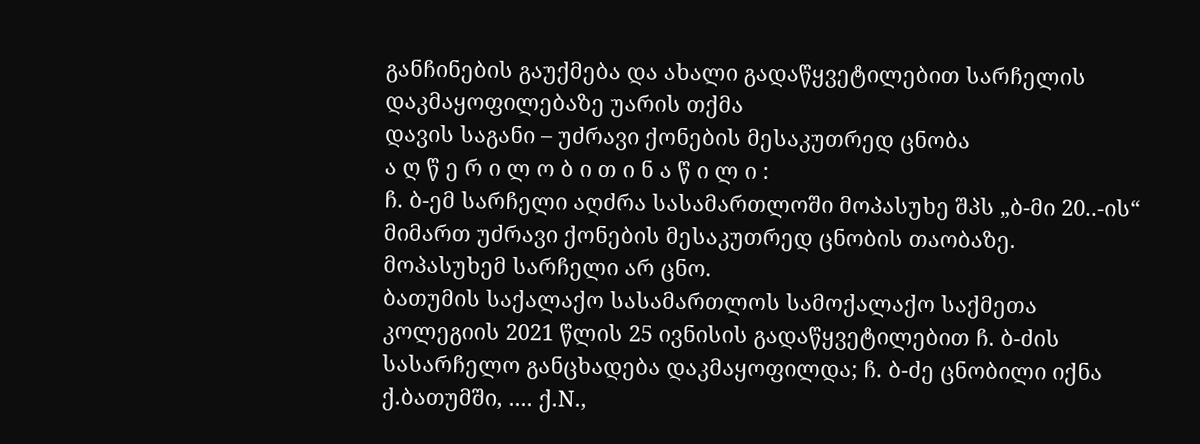განჩინების გაუქმება და ახალი გადაწყვეტილებით სარჩელის დაკმაყოფილებაზე უარის თქმა
დავის საგანი – უძრავი ქონების მესაკუთრედ ცნობა
ა ღ წ ე რ ი ლ ო ბ ი თ ი ნ ა წ ი ლ ი :
ჩ. ბ-ემ სარჩელი აღძრა სასამართლოში მოპასუხე შპს „ბ-მი 20..-ის“ მიმართ უძრავი ქონების მესაკუთრედ ცნობის თაობაზე.
მოპასუხემ სარჩელი არ ცნო.
ბათუმის საქალაქო სასამართლოს სამოქალაქო საქმეთა კოლეგიის 2021 წლის 25 ივნისის გადაწყვეტილებით ჩ. ბ-ძის სასარჩელო განცხადება დაკმაყოფილდა; ჩ. ბ-ძე ცნობილი იქნა ქ.ბათუმში, .... ქ.N.,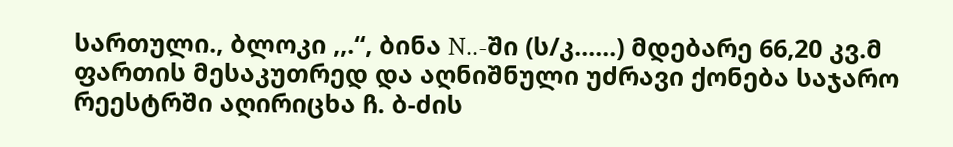სართული., ბლოკი ,,.“, ბინა N..-ში (ს/კ......) მდებარე 66,20 კვ.მ ფართის მესაკუთრედ და აღნიშნული უძრავი ქონება საჯარო რეესტრში აღირიცხა ჩ. ბ-ძის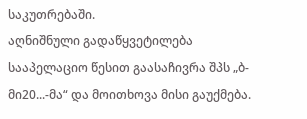საკუთრებაში.
აღნიშნული გადაწყვეტილება სააპელაციო წესით გაასაჩივრა შპს „ბ-მი20...-მა“ და მოითხოვა მისი გაუქმება.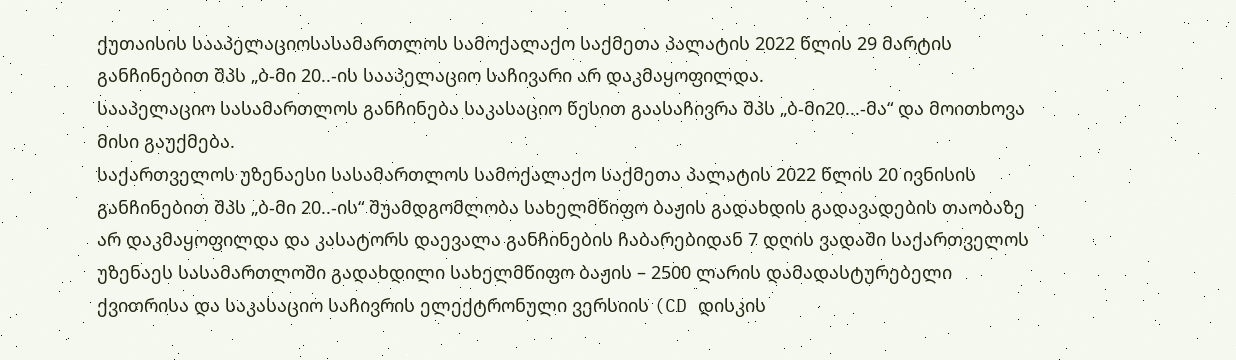ქუთაისის სააპელაციოსასამართლოს სამოქალაქო საქმეთა პალატის 2022 წლის 29 მარტის განჩინებით შპს „ბ-მი 20..-ის სააპელაციო საჩივარი არ დაკმაყოფილდა.
სააპელაციო სასამართლოს განჩინება საკასაციო წესით გაასაჩივრა შპს „ბ-მი20...-მა“ და მოითხოვა მისი გაუქმება.
საქართველოს უზენაესი სასამართლოს სამოქალაქო საქმეთა პალატის 2022 წლის 20 ივნისის განჩინებით შპს „ბ-მი 20..-ის“ შუამდგომლობა სახელმწიფო ბაჟის გადახდის გადავადების თაობაზე არ დაკმაყოფილდა და კასატორს დაევალა განჩინების ჩაბარებიდან 7 დღის ვადაში საქართველოს უზენაეს სასამართლოში გადახდილი სახელმწიფო ბაჟის – 2500 ლარის დამადასტურებელი ქვითრისა და საკასაციო საჩივრის ელექტრონული ვერსიის (CD დისკის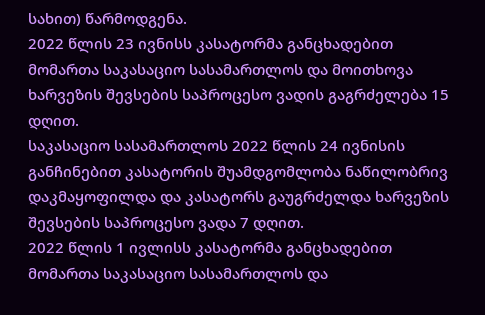სახით) წარმოდგენა.
2022 წლის 23 ივნისს კასატორმა განცხადებით მომართა საკასაციო სასამართლოს და მოითხოვა ხარვეზის შევსების საპროცესო ვადის გაგრძელება 15 დღით.
საკასაციო სასამართლოს 2022 წლის 24 ივნისის განჩინებით კასატორის შუამდგომლობა ნაწილობრივ დაკმაყოფილდა და კასატორს გაუგრძელდა ხარვეზის შევსების საპროცესო ვადა 7 დღით.
2022 წლის 1 ივლისს კასატორმა განცხადებით მომართა საკასაციო სასამართლოს და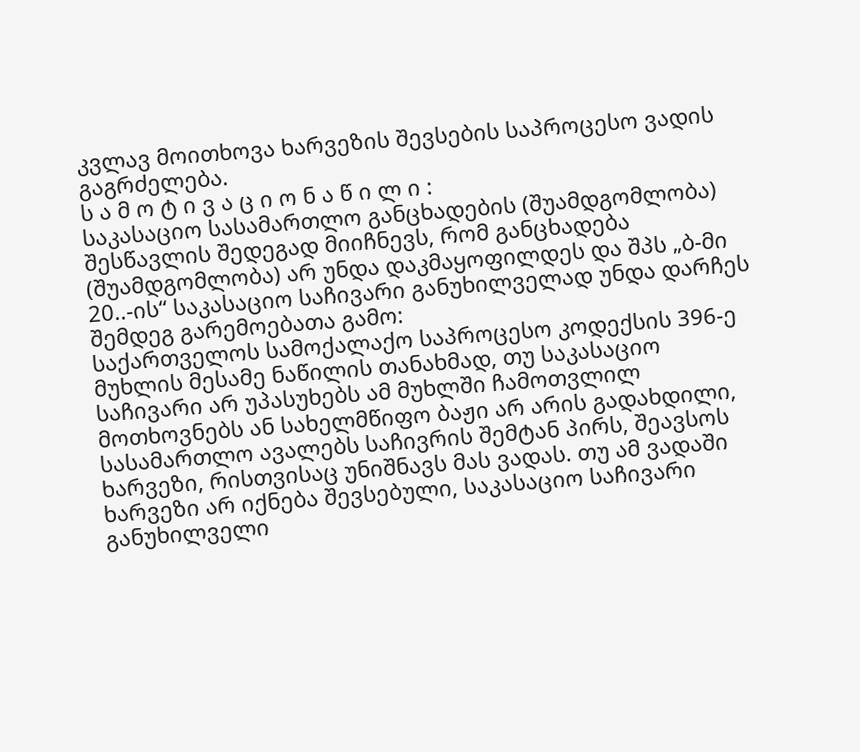კვლავ მოითხოვა ხარვეზის შევსების საპროცესო ვადის გაგრძელება.
ს ა მ ო ტ ი ვ ა ც ი ო ნ ა წ ი ლ ი :
საკასაციო სასამართლო განცხადების (შუამდგომლობა) შესწავლის შედეგად მიიჩნევს, რომ განცხადება (შუამდგომლობა) არ უნდა დაკმაყოფილდეს და შპს „ბ-მი 20..-ის“ საკასაციო საჩივარი განუხილველად უნდა დარჩეს შემდეგ გარემოებათა გამო:
საქართველოს სამოქალაქო საპროცესო კოდექსის 396-ე მუხლის მესამე ნაწილის თანახმად, თუ საკასაციო საჩივარი არ უპასუხებს ამ მუხლში ჩამოთვლილ მოთხოვნებს ან სახელმწიფო ბაჟი არ არის გადახდილი, სასამართლო ავალებს საჩივრის შემტან პირს, შეავსოს ხარვეზი, რისთვისაც უნიშნავს მას ვადას. თუ ამ ვადაში ხარვეზი არ იქნება შევსებული, საკასაციო საჩივარი განუხილველი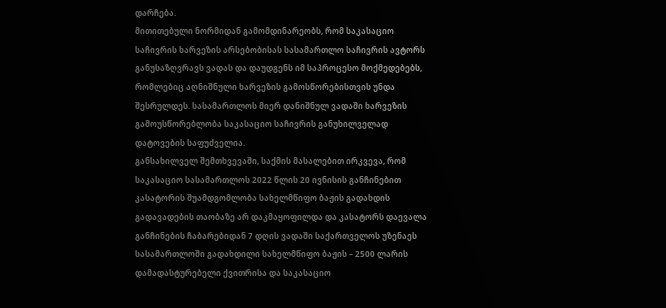დარჩება.
მითითებული ნორმიდან გამომდინარეობს, რომ საკასაციო საჩივრის ხარვეზის არსებობისას სასამართლო საჩივრის ავტორს განუსაზღვრავს ვადას და დაუდგენს იმ საპროცესო მოქმედებებს, რომლებიც აღნიშნული ხარვეზის გამოსწორებისთვის უნდა შესრულდეს. სასამართლოს მიერ დანიშნულ ვადაში ხარვეზის გამოუსწორებლობა საკასაციო საჩივრის განუხილველად დატოვების საფუძველია.
განსახილველ შემთხვევაში, საქმის მასალებით ირკვევა, რომ საკასაციო სასამართლოს 2022 წლის 20 ივნისის განჩინებით კასატორის შუამდგომლობა სახელმწიფო ბაჟის გადახდის გადავადების თაობაზე არ დაკმაყოფილდა და კასატორს დაევალა განჩინების ჩაბარებიდან 7 დღის ვადაში საქართველოს უზენაეს სასამართლოში გადახდილი სახელმწიფო ბაჟის – 2500 ლარის დამადასტურებელი ქვითრისა და საკასაციო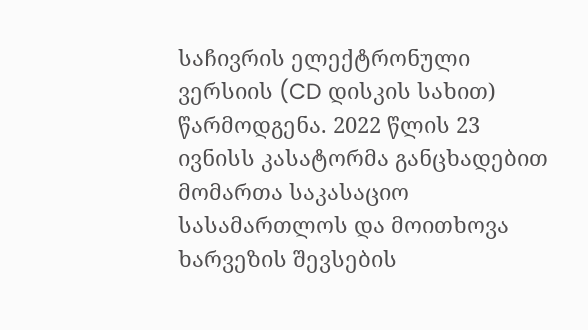საჩივრის ელექტრონული ვერსიის (CD დისკის სახით) წარმოდგენა. 2022 წლის 23 ივნისს კასატორმა განცხადებით მომართა საკასაციო სასამართლოს და მოითხოვა ხარვეზის შევსების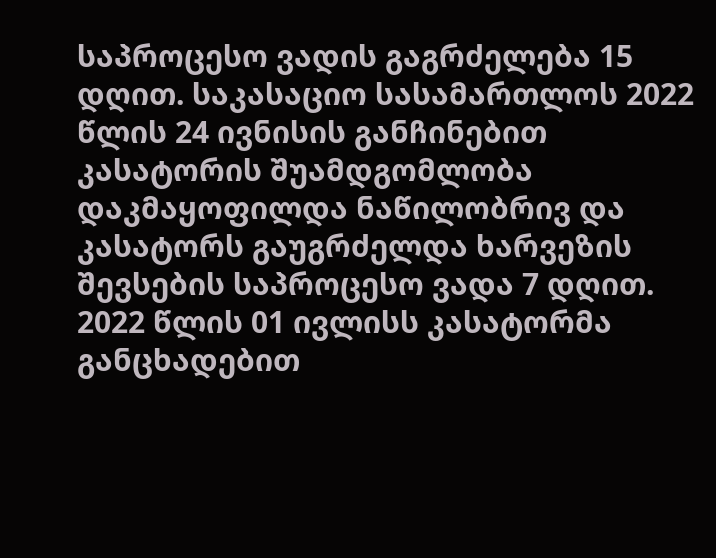საპროცესო ვადის გაგრძელება 15 დღით. საკასაციო სასამართლოს 2022 წლის 24 ივნისის განჩინებით კასატორის შუამდგომლობა დაკმაყოფილდა ნაწილობრივ და კასატორს გაუგრძელდა ხარვეზის შევსების საპროცესო ვადა 7 დღით. 2022 წლის 01 ივლისს კასატორმა განცხადებით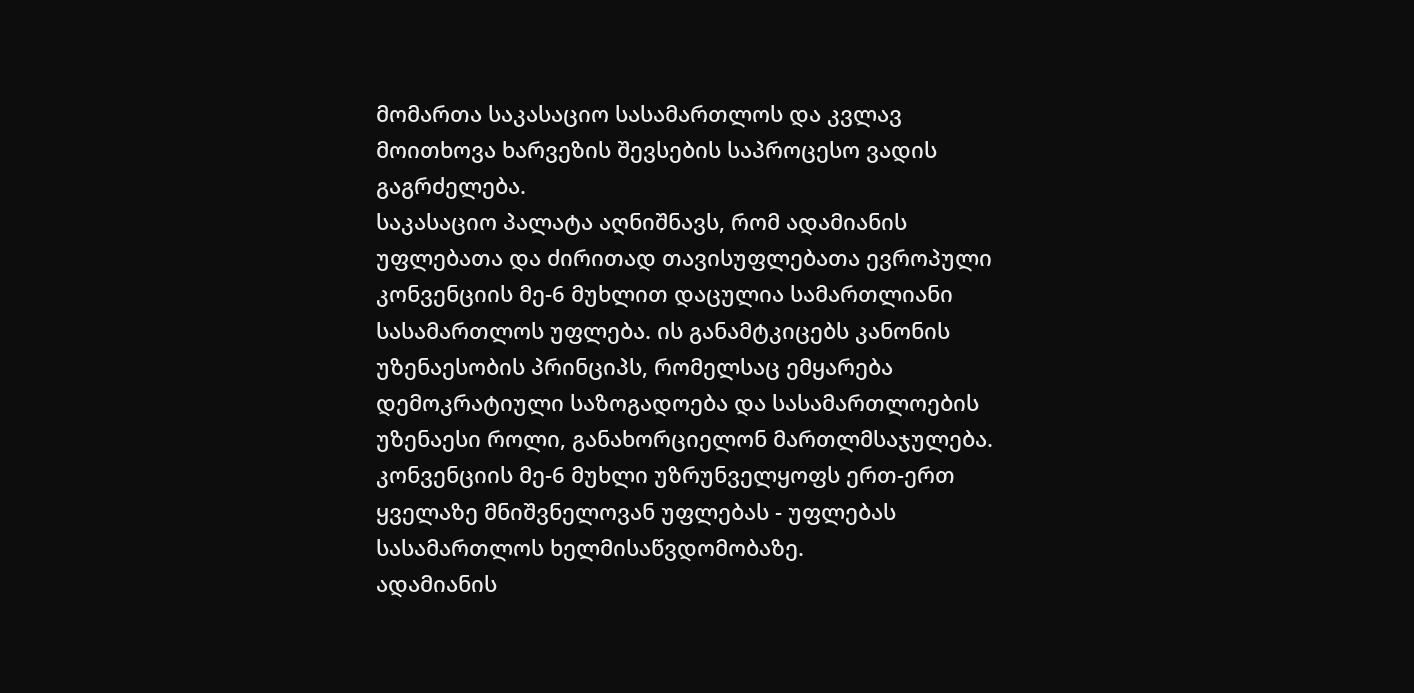მომართა საკასაციო სასამართლოს და კვლავ მოითხოვა ხარვეზის შევსების საპროცესო ვადის გაგრძელება.
საკასაციო პალატა აღნიშნავს, რომ ადამიანის უფლებათა და ძირითად თავისუფლებათა ევროპული კონვენციის მე-6 მუხლით დაცულია სამართლიანი სასამართლოს უფლება. ის განამტკიცებს კანონის უზენაესობის პრინციპს, რომელსაც ემყარება დემოკრატიული საზოგადოება და სასამართლოების უზენაესი როლი, განახორციელონ მართლმსაჯულება. კონვენციის მე-6 მუხლი უზრუნველყოფს ერთ-ერთ ყველაზე მნიშვნელოვან უფლებას - უფლებას სასამართლოს ხელმისაწვდომობაზე.
ადამიანის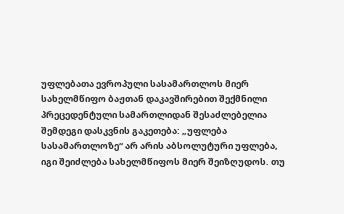უფლებათა ევროპული სასამართლოს მიერ სახელმწიფო ბაჟთან დაკავშირებით შექმნილი პრეცედენტული სამართლიდან შესაძლებელია შემდეგი დასკვნის გაკეთება: „უფლება სასამართლოზე“ არ არის აბსოლუტური უფლება, იგი შეიძლება სახელმწიფოს მიერ შეიზღუდოს. თუ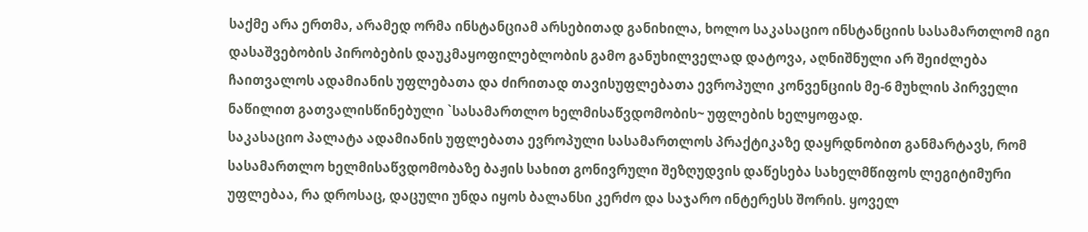საქმე არა ერთმა, არამედ ორმა ინსტანციამ არსებითად განიხილა, ხოლო საკასაციო ინსტანციის სასამართლომ იგი დასაშვებობის პირობების დაუკმაყოფილებლობის გამო განუხილველად დატოვა, აღნიშნული არ შეიძლება ჩაითვალოს ადამიანის უფლებათა და ძირითად თავისუფლებათა ევროპული კონვენციის მე-6 მუხლის პირველი ნაწილით გათვალისწინებული `სასამართლო ხელმისაწვდომობის~ უფლების ხელყოფად.
საკასაციო პალატა ადამიანის უფლებათა ევროპული სასამართლოს პრაქტიკაზე დაყრდნობით განმარტავს, რომ სასამართლო ხელმისაწვდომობაზე ბაჟის სახით გონივრული შეზღუდვის დაწესება სახელმწიფოს ლეგიტიმური უფლებაა, რა დროსაც, დაცული უნდა იყოს ბალანსი კერძო და საჯარო ინტერესს შორის. ყოველ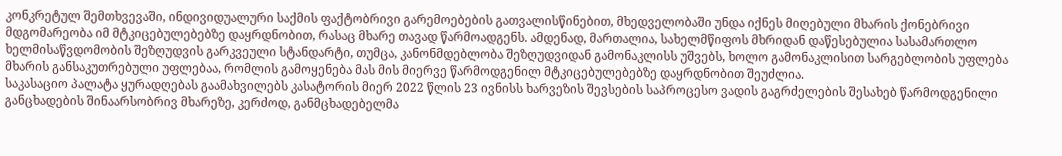კონკრეტულ შემთხვევაში, ინდივიდუალური საქმის ფაქტობრივი გარემოებების გათვალისწინებით, მხედველობაში უნდა იქნეს მიღებული მხარის ქონებრივი მდგომარეობა იმ მტკიცებულებებზე დაყრდნობით, რასაც მხარე თავად წარმოადგენს. ამდენად, მართალია, სახელმწიფოს მხრიდან დაწესებულია სასამართლო ხელმისაწვდომობის შეზღუდვის გარკვეული სტანდარტი, თუმცა, კანონმდებლობა შეზღუდვიდან გამონაკლისს უშვებს, ხოლო გამონაკლისით სარგებლობის უფლება მხარის განსაკუთრებული უფლებაა, რომლის გამოყენება მას მის მიერვე წარმოდგენილ მტკიცებულებებზე დაყრდნობით შეუძლია.
საკასაციო პალატა ყურადღებას გაამახვილებს კასატორის მიერ 2022 წლის 23 ივნისს ხარვეზის შევსების საპროცესო ვადის გაგრძელების შესახებ წარმოდგენილი განცხადების შინაარსობრივ მხარეზე, კერძოდ, განმცხადებელმა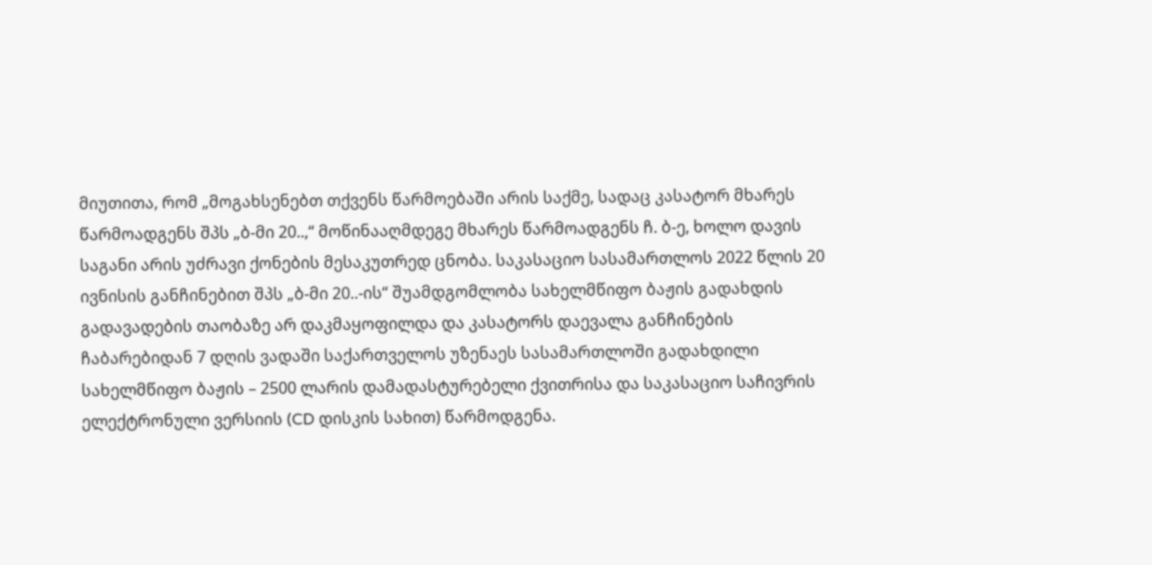მიუთითა, რომ „მოგახსენებთ თქვენს წარმოებაში არის საქმე, სადაც კასატორ მხარეს წარმოადგენს შპს „ბ-მი 20..,“ მოწინააღმდეგე მხარეს წარმოადგენს ჩ. ბ-ე, ხოლო დავის საგანი არის უძრავი ქონების მესაკუთრედ ცნობა. საკასაციო სასამართლოს 2022 წლის 20 ივნისის განჩინებით შპს „ბ-მი 20..-ის“ შუამდგომლობა სახელმწიფო ბაჟის გადახდის გადავადების თაობაზე არ დაკმაყოფილდა და კასატორს დაევალა განჩინების ჩაბარებიდან 7 დღის ვადაში საქართველოს უზენაეს სასამართლოში გადახდილი სახელმწიფო ბაჟის – 2500 ლარის დამადასტურებელი ქვითრისა და საკასაციო საჩივრის ელექტრონული ვერსიის (CD დისკის სახით) წარმოდგენა.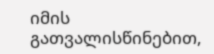იმის გათვალისწინებით,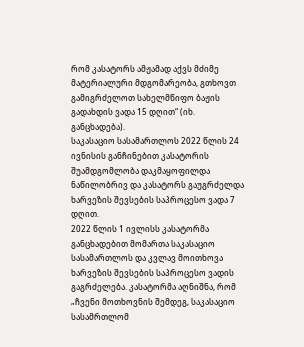რომ კასატორს ამჟამად აქვს მძიმე მატერიალური მდგომარეობა, გთხოვთ გამიგრძელოთ სახელმწიფო ბაჟის გადახდის ვადა 15 დღით“ (იხ. განცხადება).
საკასაციო სასამართლოს 2022 წლის 24 ივნისის განჩინებით კასატორის შუამდგომლობა დაკმაყოფილდა ნაწილობრივ და კასატორს გაუგრძელდა ხარვეზის შევსების საპროცესო ვადა 7 დღით.
2022 წლის 1 ივლისს კასატორმა განცხადებით მომართა საკასაციო სასამართლოს და კვლავ მოითხოვა ხარვეზის შევსების საპროცესო ვადის გაგრძელება. კასატორმა აღნიშნა, რომ „ჩვენი მოთხოვნის შემდეგ, საკასაციო სასამრთლომ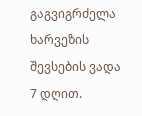გაგვიგრძელა ხარვეზის შევსების ვადა 7 დღით.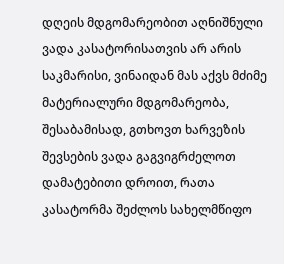დღეის მდგომარეობით აღნიშნული ვადა კასატორისათვის არ არის საკმარისი, ვინაიდან მას აქვს მძიმე მატერიალური მდგომარეობა, შესაბამისად, გთხოვთ ხარვეზის შევსების ვადა გაგვიგრძელოთ დამატებითი დროით, რათა კასატორმა შეძლოს სახელმწიფო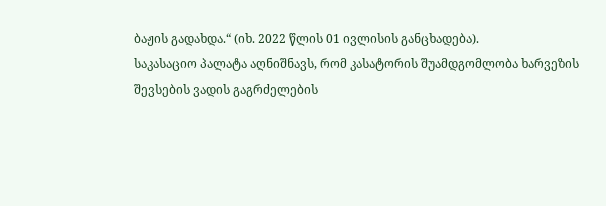ბაჟის გადახდა.“ (იხ. 2022 წლის 01 ივლისის განცხადება).
საკასაციო პალატა აღნიშნავს, რომ კასატორის შუამდგომლობა ხარვეზის შევსების ვადის გაგრძელების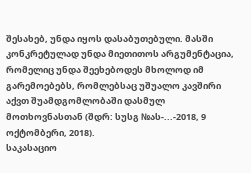შესახებ, უნდა იყოს დასაბუთებული. მასში კონკრეტულად უნდა მიეთითოს არგუმენტაცია, რომელიც უნდა შეეხებოდეს მხოლოდ იმ გარემოებებს, რომლებსაც უშუალო კავშირი აქვთ შუამდგომლობაში დასმულ მოთხოვნასთან (შდრ: სუსგ №ას-...-2018, 9 ოქტომბერი, 2018).
საკასაციო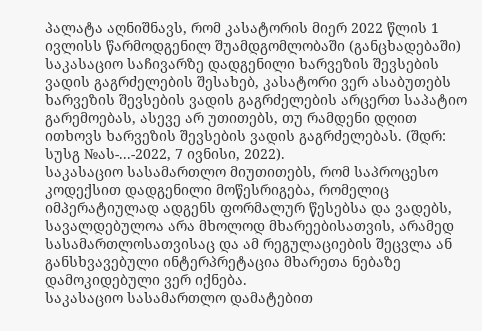პალატა აღნიშნავს, რომ კასატორის მიერ 2022 წლის 1 ივლისს წარმოდგენილ შუამდგომლობაში (განცხადებაში) საკასაციო საჩივარზე დადგენილი ხარვეზის შევსების ვადის გაგრძელების შესახებ, კასატორი ვერ ასაბუთებს ხარვეზის შევსების ვადის გაგრძელების არცერთ საპატიო გარემოებას, ასევე არ უთითებს, თუ რამდენი დღით ითხოვს ხარვეზის შევსების ვადის გაგრძელებას. (შდრ: სუსგ №ას-...-2022, 7 ივნისი, 2022).
საკასაციო სასამართლო მიუთითებს, რომ საპროცესო კოდექსით დადგენილი მოწესრიგება, რომელიც იმპერატიულად ადგენს ფორმალურ წესებსა და ვადებს, სავალდებულოა არა მხოლოდ მხარეებისათვის, არამედ სასამართლოსათვისაც და ამ რეგულაციების შეცვლა ან განსხვავებული ინტერპრეტაცია მხარეთა ნებაზე დამოკიდებული ვერ იქნება.
საკასაციო სასამართლო დამატებით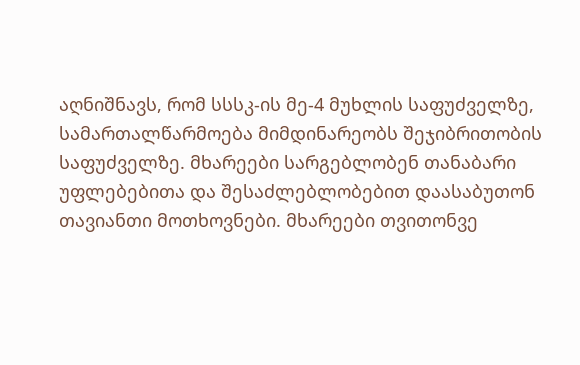აღნიშნავს, რომ სსსკ-ის მე-4 მუხლის საფუძველზე, სამართალწარმოება მიმდინარეობს შეჯიბრითობის საფუძველზე. მხარეები სარგებლობენ თანაბარი უფლებებითა და შესაძლებლობებით დაასაბუთონ თავიანთი მოთხოვნები. მხარეები თვითონვე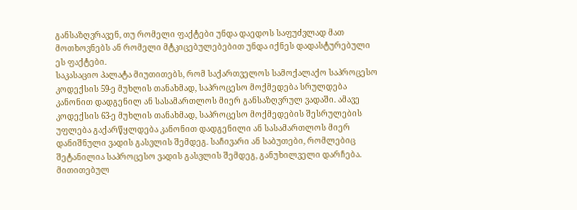განსაზღვრავენ, თუ რომელი ფაქტები უნდა დაედოს საფუძვლად მათ მოთხოვნებს ან რომელი მტკიცებულებებით უნდა იქნეს დადასტურებული ეს ფაქტები.
საკასაციო პალატა მიუთითებს, რომ საქართველოს სამოქალაქო საპროცესო კოდექსის 59-ე მუხლის თანახმად, საპროცესო მოქმედება სრულდება კანონით დადგენილ ან სასამართლოს მიერ განსაზღვრულ ვადაში. ამავე კოდექსის 63-ე მუხლის თანახმად, საპროცესო მოქმედების შესრულების უფლება გაქარწყლდება კანონით დადგენილი ან სასამართლოს მიერ დანიშნული ვადის გასვლის შემდეგ. საჩივარი ან საბუთები, რომლებიც შეტანილია საპროცესო ვადის გასვლის შემდეგ, განუხილველი დარჩება. მითითებულ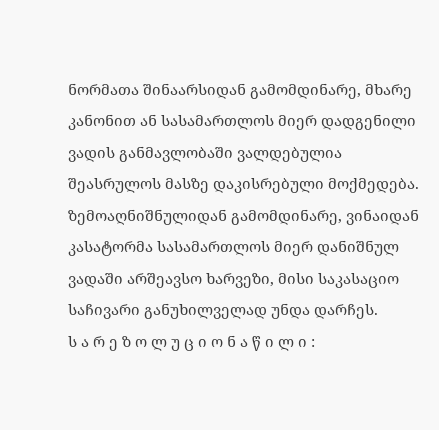ნორმათა შინაარსიდან გამომდინარე, მხარე კანონით ან სასამართლოს მიერ დადგენილი ვადის განმავლობაში ვალდებულია შეასრულოს მასზე დაკისრებული მოქმედება.
ზემოაღნიშნულიდან გამომდინარე, ვინაიდან კასატორმა სასამართლოს მიერ დანიშნულ ვადაში არშეავსო ხარვეზი, მისი საკასაციო საჩივარი განუხილველად უნდა დარჩეს.
ს ა რ ე ზ ო ლ უ ც ი ო ნ ა წ ი ლ ი :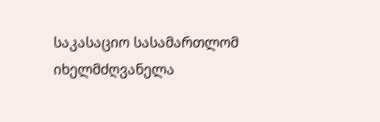საკასაციო სასამართლომ იხელმძღვანელა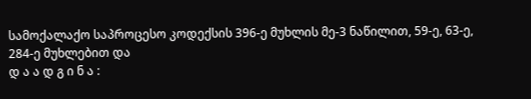სამოქალაქო საპროცესო კოდექსის 396-ე მუხლის მე-3 ნაწილით, 59-ე, 63-ე, 284-ე მუხლებით და
დ ა ა დ გ ი ნ ა :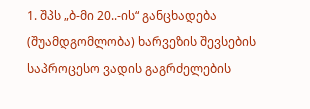1. შპს „ბ-მი 20..-ის“ განცხადება (შუამდგომლობა) ხარვეზის შევსების საპროცესო ვადის გაგრძელების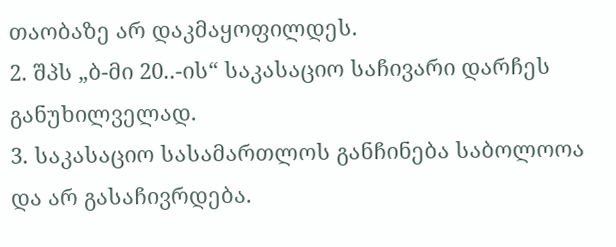თაობაზე არ დაკმაყოფილდეს.
2. შპს „ბ-მი 20..-ის“ საკასაციო საჩივარი დარჩეს განუხილველად.
3. საკასაციო სასამართლოს განჩინება საბოლოოა და არ გასაჩივრდება.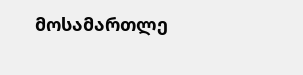მოსამართლე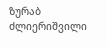ზურაბ ძლიერიშვილი